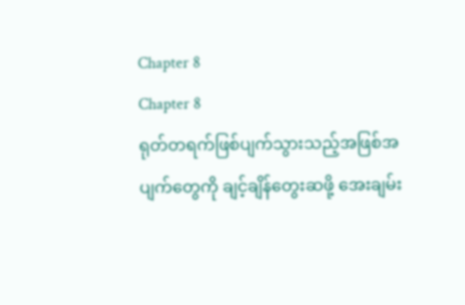Chapter 8
Chapter 8
ရုတ်တရက်ဖြစ်ပျက်သွားသည့်အဖြစ်အပျက်တွေကို ချင့်ချိန်တွေးဆဖို့ အေးချမ်း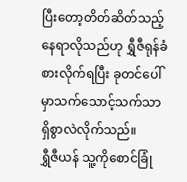ပြီးတော့တိတ်ဆိတ်သည့်နေရာလိုသည်ဟု ရွှီဇီရုန်ခံစားလိုက်ရပြီး ခုတင်ပေါ်မှာသက်သောင့်သက်သာရှိစွာလဲလိုက်သည်။
ရွှီဇီယန် သူ့ကိုစောင်ခြုံ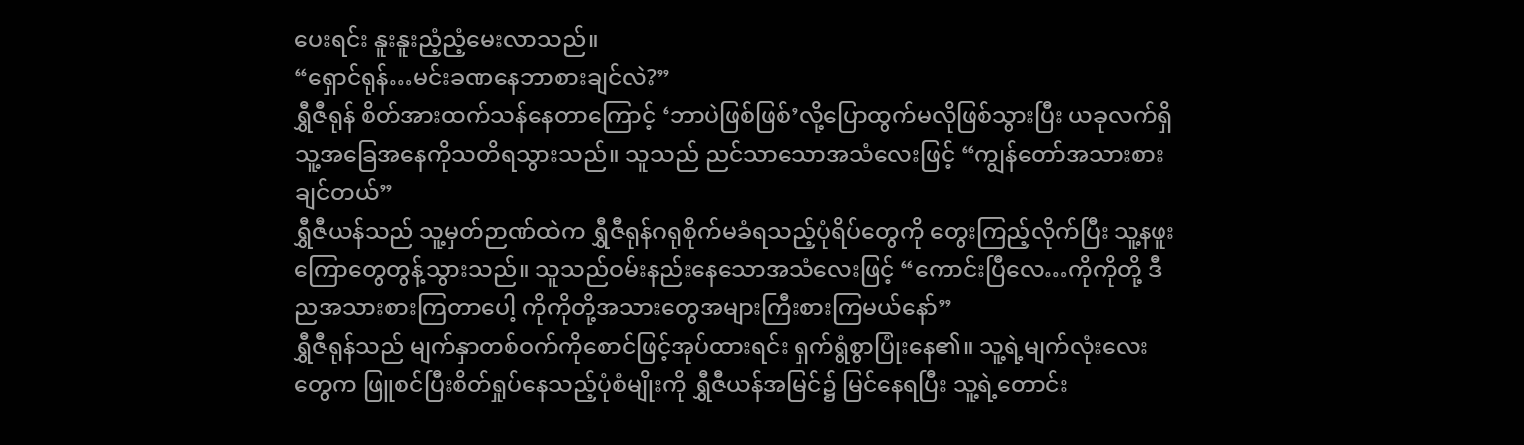ပေးရင်း နူးနူးညံ့ညံ့မေးလာသည်။
“ရှောင်ရုန်…မင်းခဏနေဘာစားချင်လဲ?”
ရွှီဇီရုန် စိတ်အားထက်သန်နေတာကြောင့် ‘ဘာပဲဖြစ်ဖြစ်’လို့ပြောထွက်မလိုဖြစ်သွားပြီး ယခုလက်ရှိသူ့အခြေအနေကိုသတိရသွားသည်။ သူသည် ညင်သာသောအသံလေးဖြင့် “ကျွန်တော်အသားစားချင်တယ်”
ရွှီဇီယန်သည် သူ့မှတ်ဉာဏ်ထဲက ရွှီဇီရုန်ဂရုစိုက်မခံရသည့်ပုံရိပ်တွေကို တွေးကြည့်လိုက်ပြီး သူ့နဖူးကြောတွေတွန့်သွားသည်။ သူသည်ဝမ်းနည်းနေသောအသံလေးဖြင့် “ကောင်းပြီလေ…ကိုကိုတို့ ဒီညအသားစားကြတာပေါ့ ကိုကိုတို့အသားတွေအများကြီးစားကြမယ်နော်”
ရွှီဇီရုန်သည် မျက်နှာတစ်ဝက်ကိုစောင်ဖြင့်အုပ်ထားရင်း ရှက်ရွံစွာပြုံးနေ၏။ သူ့ရဲ့မျက်လုံးလေးတွေက ဖြူစင်ပြီးစိတ်ရှုပ်နေသည့်ပုံစံမျိုးကို ရွှီဇီယန်အမြင်၌ မြင်နေရပြီး သူ့ရဲ့တောင်း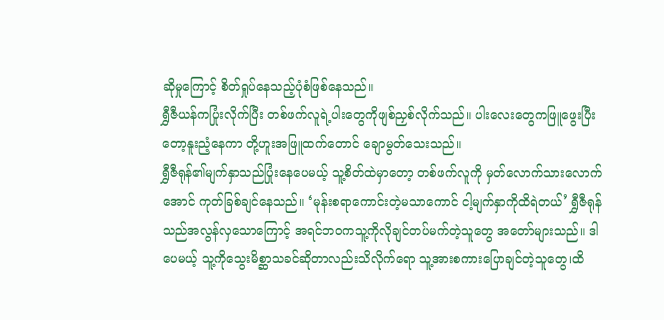ဆိုမှုကြောင့် စိတ်ရှုပ်နေသည့်ပုံစံဖြစ်နေသည်။
ရွှီဇီယန်ကပြုံးလိုက်ပြီး တစ်ဖက်လူရဲ့ပါးတွေကိုဖျစ်ညှစ်လိုက်သည်။ ပါးလေးတွေကဖြူဖွေးပြီးတော့နူးညံ့နေကာ တို့ဟူးအဖြူထက်တောင် ချောမွတ်သေးသည်။
ရွှီဇီရုန်၏မျက်နှာသည်ပြုံးနေပေမယ့် သူ့စိတ်ထဲမှာတော့ တစ်ဖက်လူကို မှတ်လောက်သားလောက်အောင် ကုတ်ခြစ်ချင်နေသည်။ ‘မုန်းစရာကောင်းတဲ့မသာကောင် ငါ့မျက်နှာကိုထိရဲတယ်’ ရွှီဇီရုန်သည်အလွန်လှသောကြောင့် အရင်ဘဝကသူ့ကိုလိုချင်တပ်မက်တဲ့သူတွေ အတော်များသည်။ ဒါပေမယ့် သူ့ကိုသွေးမိစ္ဆာသခင်ဆိုတာလည်းသိလိုက်ရော သူ့အားစကားပြောချင်တဲ့သူတွေ၊ထိ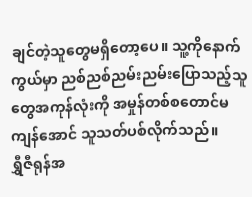ချင်တဲ့သူတွေမရှိတော့ပေ။ သူ့ကိုနောက်ကွယ်မှာ ညစ်ညစ်ညမ်းညမ်းပြောသည့်သူတွေအကုန်လုံးကို အမှုန်တစ်စတောင်မကျန်အောင် သူသတ်ပစ်လိုက်သည်။
ရွှီဇီရုန်အ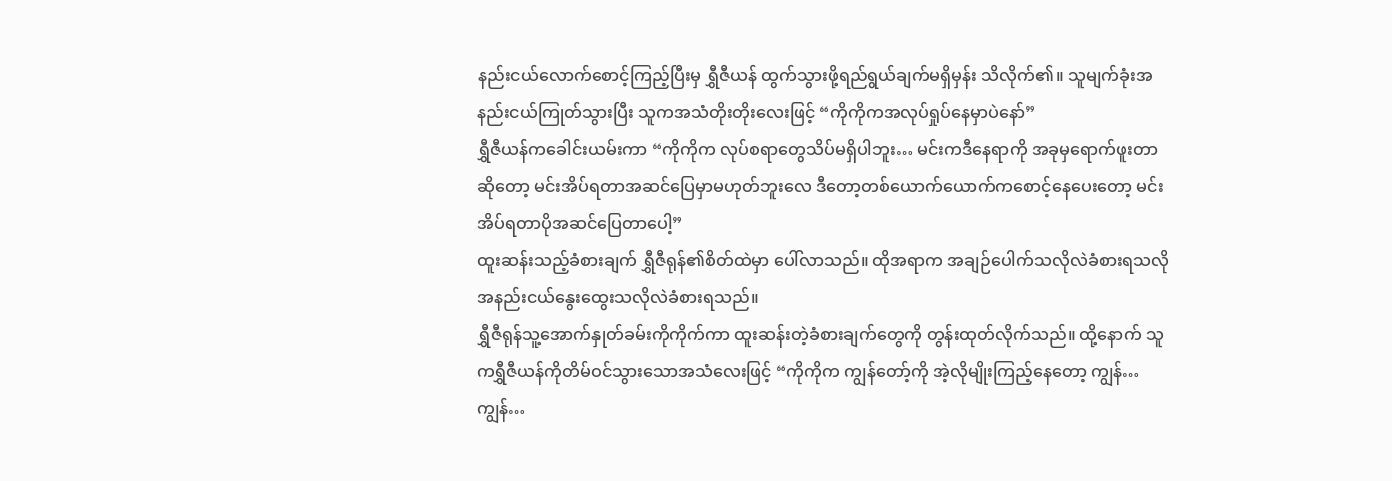နည်းငယ်လောက်စောင့်ကြည့်ပြီးမှ ရွှီဇီယန် ထွက်သွားဖို့ရည်ရွယ်ချက်မရှိမှန်း သိလိုက်၏။ သူမျက်ခုံးအနည်းငယ်ကြုတ်သွားပြီး သူကအသံတိုးတိုးလေးဖြင့် “ကိုကိုကအလုပ်ရှုပ်နေမှာပဲနော်”
ရွှီဇီယန်ကခေါင်းယမ်းကာ “ကိုကိုက လုပ်စရာတွေသိပ်မရှိပါဘူး… မင်းကဒီနေရာကို အခုမှရောက်ဖူးတာဆိုတော့ မင်းအိပ်ရတာအဆင်ပြေမှာမဟုတ်ဘူးလေ ဒီတော့တစ်ယောက်ယောက်ကစောင့်နေပေးတော့ မင်းအိပ်ရတာပိုအဆင်ပြေတာပေါ့”
ထူးဆန်းသည့်ခံစားချက် ရွှီဇီရုန်၏စိတ်ထဲမှာ ပေါ်လာသည်။ ထိုအရာက အချဉ်ပေါက်သလိုလဲခံစားရသလို အနည်းငယ်နွေးထွေးသလိုလဲခံစားရသည်။
ရွှီဇီရုန်သူ့အောက်နှုတ်ခမ်းကိုကိုက်ကာ ထူးဆန်းတဲ့ခံစားချက်တွေကို တွန်းထုတ်လိုက်သည်။ ထို့နောက် သူကရွှီဇီယန်ကိုတိမ်ဝင်သွားသောအသံလေးဖြင့် “ကိုကိုက ကျွန်တော့်ကို အဲ့လိုမျိုးကြည့်နေတော့ ကျွန်…ကျွန်…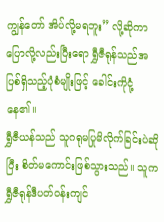ကျွန်တော် အိပ်လို့မရဘူး” လို့ဆိုကာ ပြောလို့လည်းပြီးရော ရွှီဇီရုန်သည်အပြစ်ရှိသည့်ပုံစံမျိုးဖြင့် ခေါင်းကိုငုံ့နေ၏။
ရွှီဇီယန်သည် သူဂရုမပြုမိလိုက်ခြင်းပဲဆိုပြီး စိတ်မကောင်းဖြစ်သွားသည်။ သူက ရွှီဇီရုန်ဒီပတ်ဝန်းကျင်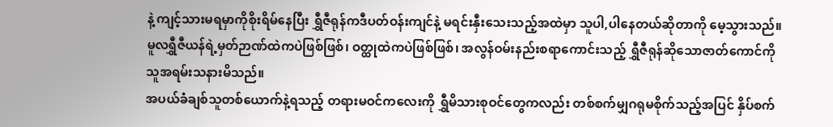နဲ့ ကျင့်သားမရမှာကိုစိုးရိမ်နေပြီး ရွှီဇီရုန်ကဒီပတ်ဝန်းကျင်နဲ့ မရင်းနှီးသေးသည့်အထဲမှာ သူပါ,ပါနေတယ်ဆိုတာကို မေ့သွားသည်။
မူလရွှီဇီယန်ရဲ့မှတ်ဉာဏ်ထဲကပဲဖြစ်ဖြစ်၊ ဝတ္ထုထဲကပဲဖြစ်ဖြစ်၊ အလွန်ဝမ်းနည်းစရာကောင်းသည့် ရွှီဇီရုန်ဆိုသောဇာတ်ကောင်ကို သူအရမ်းသနားမိသည်။
အပယ်ခံချစ်သူတစ်ယောက်နဲ့ရသည့် တရားမဝင်ကလေးကို ရွှီမိသားစုဝင်တွေကလည်း တစ်စက်မျှဂရုမစိုက်သည့်အပြင် နှိပ်စက်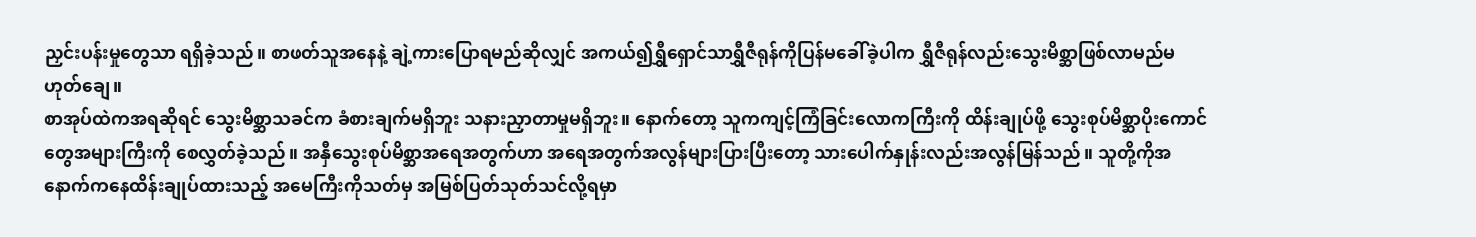ညှင်းပန်းမှုတွေသာ ရရှိခဲ့သည်။ စာဖတ်သူအနေနဲ့ ချဲ့ကားပြောရမည်ဆိုလျှင် အကယ်၍ရွှီရှောင်သာရွှီဇီရုန်ကိုပြန်မခေါ်ခဲ့ပါက ရွှီဇီရုန်လည်းသွေးမိစ္ဆာဖြစ်လာမည်မဟုတ်ချေ။
စာအုပ်ထဲကအရဆိုရင် သွေးမိစ္ဆာသခင်က ခံစားချက်မရှိဘူး သနားညှာတာမှုမရှိဘူး။ နောက်တော့ သူကကျင့်ကြံခြင်းလောကကြီးကို ထိန်းချုပ်ဖို့ သွေးစုပ်မိစ္ဆာပိုးကောင်တွေအများကြီးကို စေလွှတ်ခဲ့သည်။ အနှီသွေးစုပ်မိစ္ဆာအရေအတွက်ဟာ အရေအတွက်အလွန်များပြားပြီးတော့ သားပေါက်နှုန်းလည်းအလွန်မြန်သည်။ သူတို့ကိုအနောက်ကနေထိန်းချုပ်ထားသည့် အမေကြီးကိုသတ်မှ အမြစ်ပြတ်သုတ်သင်လို့ရမှာ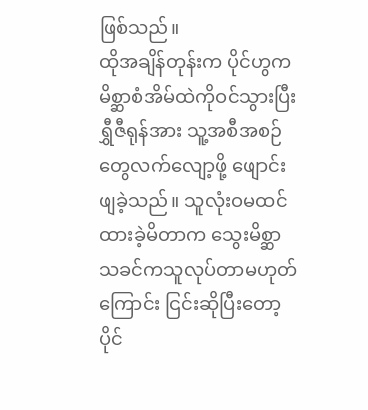ဖြစ်သည်။
ထိုအချိန်တုန်းက ပိုင်ဟွကမိစ္ဆာစံအိမ်ထဲကိုဝင်သွားပြီး ရွှီဇီရုန်အား သူ့အစီအစဉ်တွေလက်လျော့ဖို့ ဖျောင်းဖျခဲ့သည်။ သူလုံးဝမထင်ထားခဲ့မိတာက သွေးမိစ္ဆာသခင်ကသူလုပ်တာမဟုတ်ကြောင်း ငြင်းဆိုပြီးတော့ ပိုင်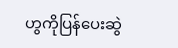ဟွကိုပြန်ပေးဆွဲ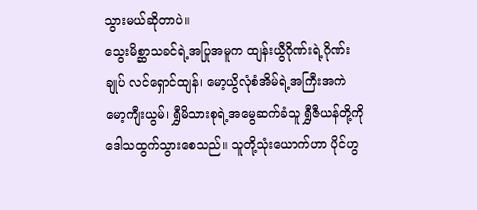သွားမယ်ဆိုတာပဲ။
သွေးမိစ္ဆာသခင်ရဲ့အပြုအမူက ထျန်းယွီဂိုဏ်းရဲ့ဂိုဏ်းချုပ် လင်ရှောင်ထျန်၊ မော့ယွိလုံစံအိမ်ရဲ့အကြီးအကဲ မော့ကျီးယွမ်၊ ရွှီမိသားစုရဲ့အမွေဆက်ခံသူ ရွှီဇီယန်တို့ကို ဒေါသထွက်သွားစေသည်။ သူတို့သုံးယောက်ဟာ ပိုင်ဟွ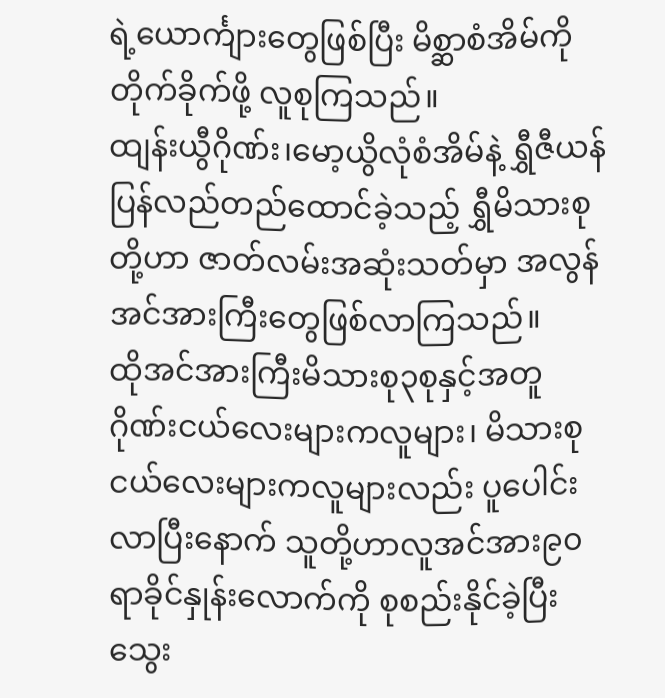ရဲ့ယောင်္ကျားတွေဖြစ်ပြီး မိစ္ဆာစံအိမ်ကိုတိုက်ခိုက်ဖို့ လူစုကြသည်။
ထျန်းယွီဂိုဏ်း၊မော့ယွိလုံစံအိမ်နဲ့ ရွှီဇီယန်ပြန်လည်တည်ထောင်ခဲ့သည့် ရွှီမိသားစုတို့ဟာ ဇာတ်လမ်းအဆုံးသတ်မှာ အလွန်အင်အားကြီးတွေဖြစ်လာကြသည်။
ထိုအင်အားကြီးမိသားစု၃စုနှင့်အတူ ဂိုဏ်းငယ်လေးများကလူများ၊ မိသားစုငယ်လေးများကလူများလည်း ပူပေါင်းလာပြီးနောက် သူတို့ဟာလူအင်အား၉၀ရာခိုင်နှုန်းလောက်ကို စုစည်းနိုင်ခဲ့ပြီး သွေး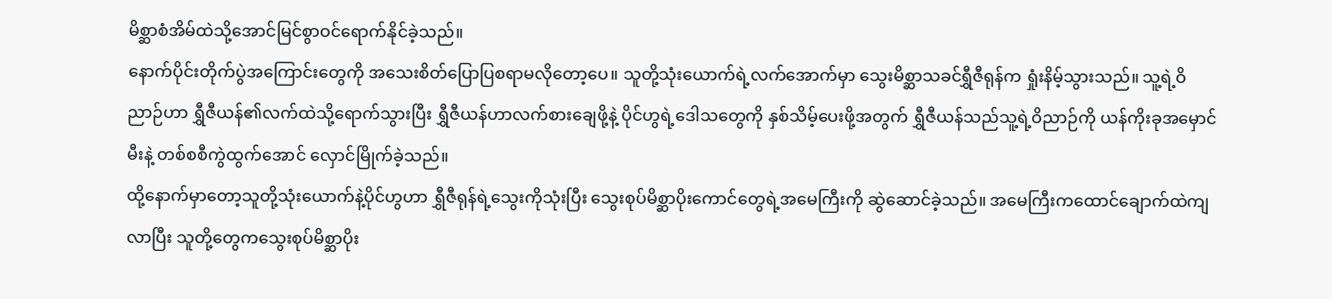မိစ္ဆာစံအိမ်ထဲသို့အောင်မြင်စွာဝင်ရောက်နိုင်ခဲ့သည်။
နောက်ပိုင်းတိုက်ပွဲအကြောင်းတွေကို အသေးစိတ်ပြောပြစရာမလိုတော့ပေ။ သူတို့သုံးယောက်ရဲ့လက်အောက်မှာ သွေးမိစ္ဆာသခင်ရွှီဇီရုန်က ရှုံးနိမ့်သွားသည်။ သူ့ရဲ့ဝိညာဉ်ဟာ ရွှီဇီယန်၏လက်ထဲသို့ရောက်သွားပြီး ရွှီဇီယန်ဟာလက်စားချေဖို့နဲ့ ပိုင်ဟွရဲ့ဒေါသတွေကို နှစ်သိမ့်ပေးဖို့အတွက် ရွှီဇီယန်သည်သူ့ရဲ့ဝိညာဉ်ကို ယန်ကိုးခုအမှောင်မီးနဲ့ တစ်စစီကွဲထွက်အောင် လှောင်မြိုက်ခဲ့သည်။
ထို့နောက်မှာတော့သူတို့သုံးယောက်နဲ့ပိုင်ဟွဟာ ရွှီဇီရုန်ရဲ့သွေးကိုသုံးပြီး သွေးစုပ်မိစ္ဆာပိုးကောင်တွေရဲ့အမေကြီးကို ဆွဲဆောင်ခဲ့သည်။ အမေကြီးကထောင်ချောက်ထဲကျလာပြီး သူတို့တွေကသွေးစုပ်မိစ္ဆာပိုး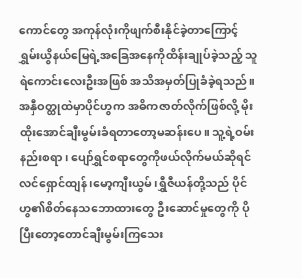ကောင်တွေ အကုန်လုံးကိုဖျက်စီးနိုင်ခဲ့တာကြောင့် ရွှမ်းယွိနယ်မြေရဲ့အခြေအနေကိုထိန်းချုပ်ခဲ့သည့် သူရဲကောင်းလေးဦးအဖြစ် အသိအမှတ်ပြုခံခဲ့ရသည်။
အနှီဝတ္ထုထဲမှာပိုင်ဟွက အဓိကဇာတ်လိုက်ဖြစ်လို့ မိုးထိုးအောင်ချီးမွမ်းခံရတာတော့မဆန်းပေ။ သူ့ရဲ့ဝမ်းနည်းစရာ၊ ပျော်ရွှင်စရာတွေကိုဖယ်လိုက်မယ်ဆိုရင် လင်ရှောင်ထျန်၊မော့ကျီးယွမ်၊ရွှီဇီယန်တို့သည် ပိုင်ဟွ၏စိတ်နေသဘောထားတွေ ဦးဆောင်မှုတွေကို ပိုပြီးတော့တောင်ချီးမွမ်းကြသေး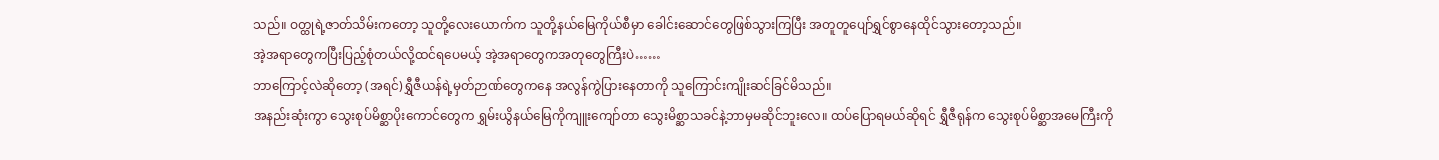သည်။ ဝတ္ထုရဲ့ဇာတ်သိမ်းကတော့ သူတို့လေးယောက်က သူတို့နယ်မြေကိုယ်စီမှာ ခေါင်းဆောင်တွေဖြစ်သွားကြပြီး အတူတူပျော်ရွှင်စွာနေထိုင်သွားတော့သည်။
အဲ့အရာတွေကပြီးပြည့်စုံတယ်လို့ထင်ရပေမယ့် အဲ့အရာတွေကအတုတွေကြီးပဲ……
ဘာကြောင့်လဲဆိုတော့ (အရင်)ရွှီဇီယန်ရဲ့မှတ်ဉာဏ်တွေကနေ အလွန်ကွဲပြားနေတာကို သူကြောင်းကျိုးဆင်ခြင်မိသည်။
အနည်းဆုံးကွာ သွေးစုပ်မိစ္ဆာပိုးကောင်တွေက ရွှမ်းယွိနယ်မြေကိုကျူးကျော်တာ သွေးမိစ္ဆာသခင်နဲ့ဘာမှမဆိုင်ဘူးလေ။ ထပ်ပြောရမယ်ဆိုရင် ရွှီဇီရုန်က သွေးစုပ်မိစ္ဆာအမေကြီးကို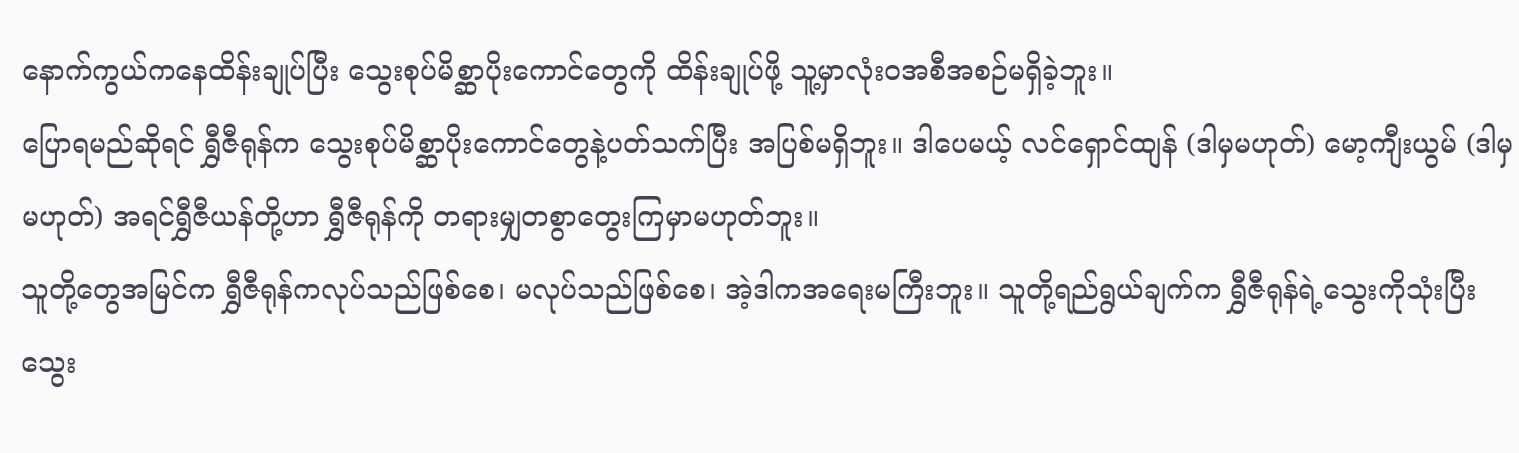နောက်ကွယ်ကနေထိန်းချုပ်ပြီး သွေးစုပ်မိစ္ဆာပိုးကောင်တွေကို ထိန်းချုပ်ဖို့ သူ့မှာလုံးဝအစီအစဉ်မရှိခဲ့ဘူး။
ပြောရမည်ဆိုရင် ရွှီဇီရုန်က သွေးစုပ်မိစ္ဆာပိုးကောင်တွေနဲ့ပတ်သက်ပြီး အပြစ်မရှိဘူး။ ဒါပေမယ့် လင်ရှောင်ထျန် (ဒါမှမဟုတ်) မော့ကျီးယွမ် (ဒါမှမဟုတ်) အရင်ရွှီဇီယန်တို့ဟာ ရွှီဇီရုန်ကို တရားမျှတစွာတွေးကြမှာမဟုတ်ဘူး။
သူတို့တွေအမြင်က ရွှီဇီရုန်ကလုပ်သည်ဖြစ်စေ၊ မလုပ်သည်ဖြစ်စေ၊ အဲ့ဒါကအရေးမကြီးဘူး။ သူတို့ရည်ရွယ်ချက်က ရွှီဇီရုန်ရဲ့သွေးကိုသုံးပြီး သွေး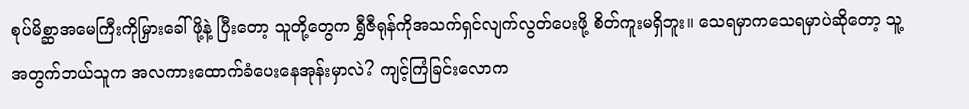စုပ်မိစ္ဆာအမေကြီးကိုမြှားခေါ်ဖို့နဲ့ ပြီးတော့ သူတို့တွေက ရွှီဇီရုန်ကိုအသက်ရှင်လျက်လွတ်ပေးဖို့ စိတ်ကူးမရှိဘူး။ သေရမှာကသေရမှာပဲဆိုတော့ သူ့အတွက်ဘယ်သူက အလကားထောက်ခံပေးနေအုန်းမှာလဲ? ကျင့်ကြံခြင်းလောက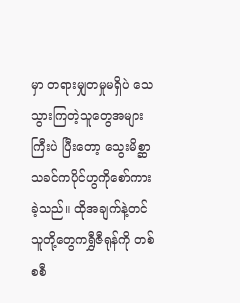မှာ တရားမျှတမှုမရှိပဲ သေသွားကြတဲ့သူတွေအများကြီးပဲ ပြီးတော့ သွေးမိစ္ဆာသခင်ကပိုင်ဟွကိုစော်ကားခဲ့သည်။ ထိုအချက်နဲ့တင် သူတို့တွေကရွှီဇီရုန်ကို တစ်စစီ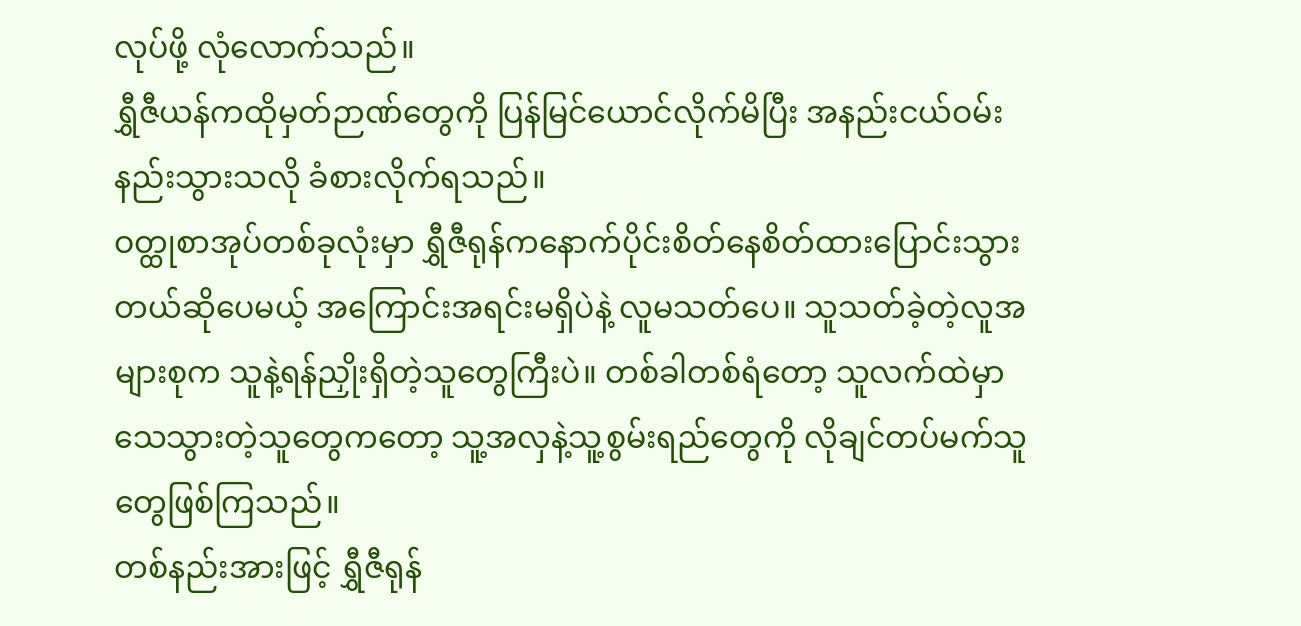လုပ်ဖို့ လုံလောက်သည်။
ရွှီဇီယန်ကထိုမှတ်ဉာဏ်တွေကို ပြန်မြင်ယောင်လိုက်မိပြီး အနည်းငယ်ဝမ်းနည်းသွားသလို ခံစားလိုက်ရသည်။
ဝတ္ထုစာအုပ်တစ်ခုလုံးမှာ ရွှီဇီရုန်ကနောက်ပိုင်းစိတ်နေစိတ်ထားပြောင်းသွားတယ်ဆိုပေမယ့် အကြောင်းအရင်းမရှိပဲနဲ့ လူမသတ်ပေ။ သူသတ်ခဲ့တဲ့လူအများစုက သူနဲ့ရန်ညှိုးရှိတဲ့သူတွေကြီးပဲ။ တစ်ခါတစ်ရံတော့ သူလက်ထဲမှာသေသွားတဲ့သူတွေကတော့ သူ့အလှနဲ့သူ့စွမ်းရည်တွေကို လိုချင်တပ်မက်သူတွေဖြစ်ကြသည်။
တစ်နည်းအားဖြင့် ရွှီဇီရုန်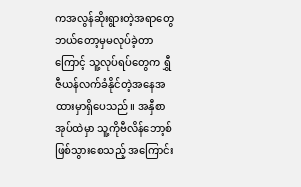ကအလွန်ဆိုးရွားတဲ့အရာတွေ ဘယ်တော့မှမလုပ်ခဲ့တာကြောင့် သူ့လုပ်ရပ်တွေက ရွှီဇီယန်လက်ခံနိုင်တဲ့အနေအထားမှာရှိပေသည်။ အနှီစာအုပ်ထဲမှာ သူ့ကိုဗီလိန်ဘော့စ်ဖြစ်သွားစေသည့် အကြောင်း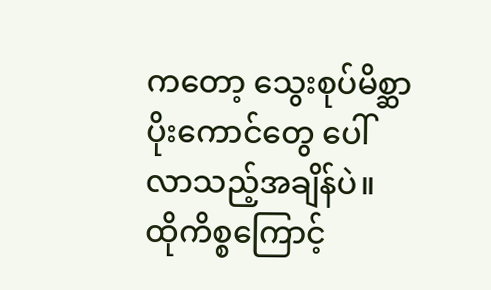ကတော့ သွေးစုပ်မိစ္ဆာပိုးကောင်တွေ ပေါ်လာသည့်အချိန်ပဲ။ ထိုကိစ္စကြောင့်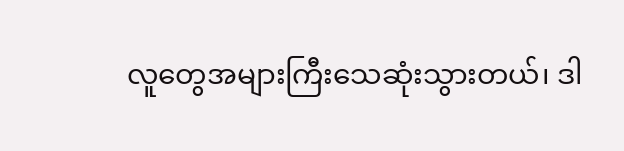လူတွေအများကြီးသေဆုံးသွားတယ်၊ ဒါ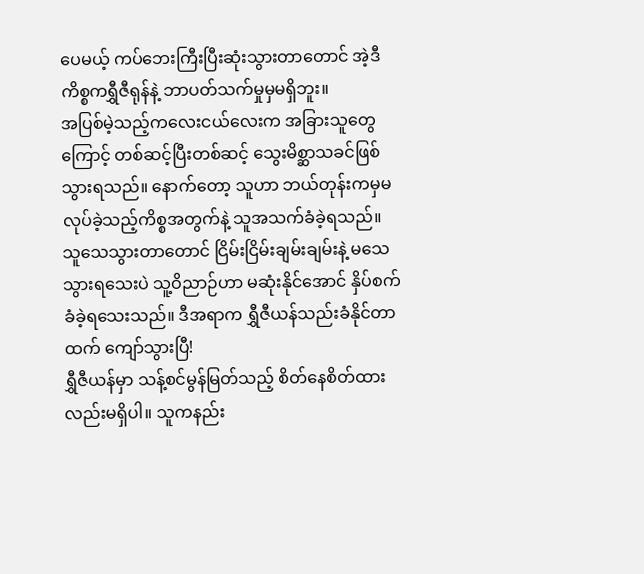ပေမယ့် ကပ်ဘေးကြီးပြီးဆုံးသွားတာတောင် အဲ့ဒီကိစ္စကရွှီဇီရုန်နဲ့ ဘာပတ်သက်မှုမှမရှိဘူး။
အပြစ်မဲ့သည့်ကလေးငယ်လေးက အခြားသူတွေကြောင့် တစ်ဆင့်ပြီးတစ်ဆင့် သွေးမိစ္ဆာသခင်ဖြစ်သွားရသည်။ နောက်တော့ သူဟာ ဘယ်တုန်းကမှမလုပ်ခဲ့သည့်ကိစ္စအတွက်နဲ့ သူအသက်ခံခဲ့ရသည်။ သူသေသွားတာတောင် ငြိမ်းငြိမ်းချမ်းချမ်းနဲ့ မသေသွားရသေးပဲ သူ့ဝိညာဉ်ဟာ မဆုံးနိုင်အောင် နှိပ်စက်ခံခဲ့ရသေးသည်။ ဒီအရာက ရွှီဇီယန်သည်းခံနိုင်တာထက် ကျော်သွားပြီ!
ရွှီဇီယန်မှာ သန့်စင်မွန်မြတ်သည့် စိတ်နေစိတ်ထားလည်းမရှိပါ။ သူကနည်း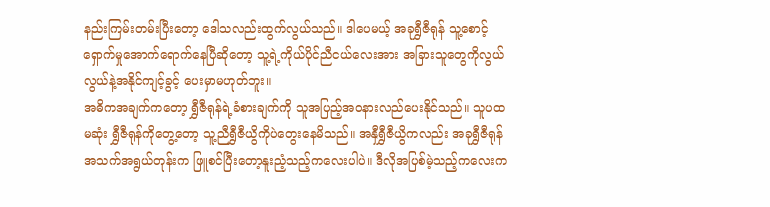နည်းကြမ်းတမ်းပြီးတော့ ဒေါသလည်းထွက်လွယ်သည်။ ဒါပေမယ့် အခုရွှီဇီရုန် သူ့စောင့်ရှောက်မှုအောက်ရောက်နေပြီဆိုတော့ သူ့ရဲ့ကိုယ်ပိုင်ညီငယ်လေးအား အခြားသူတွေကိုလွယ်လွယ်နဲ့အနိုင်ကျင့်ခွင့် ပေးမှာမဟုတ်ဘူး။
အဓိကအချက်ကတော့ ရွှီဇီရုန်ရဲ့ခံစားချက်ကို သူအပြည့်အဝနားလည်ပေးနိုင်သည်။ သူပထမဆုံး ရွှီဇီရုန်ကိုတွေ့တော့ သူ့ညီရွှီဇီယွိကိုပဲတွေးနေမိသည်။ အနှီရွှီဇီယွိကလည်း အခုရွှီဇီရုန်အသက်အရွယ်တုန်းက ဖြူစင်ပြီးတော့နူးညံ့သည့်ကလေးပါပဲ။ ဒီလိုအပြစ်မဲ့သည့်ကလေးက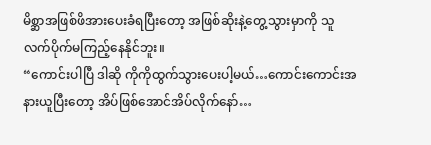မိစ္ဆာအဖြစ်ဖိအားပေးခံရပြီးတော့ အဖြစ်ဆိုးနဲ့တွေ့သွားမှာကို သူလက်ပိုက်မကြည့်နေနိုင်ဘူး။
“ကောင်းပါပြီ ဒါဆို ကိုကိုထွက်သွားပေးပါ့မယ်…ကောင်းကောင်းအနားယူပြီးတော့ အိပ်ဖြစ်အောင်အိပ်လိုက်နော်…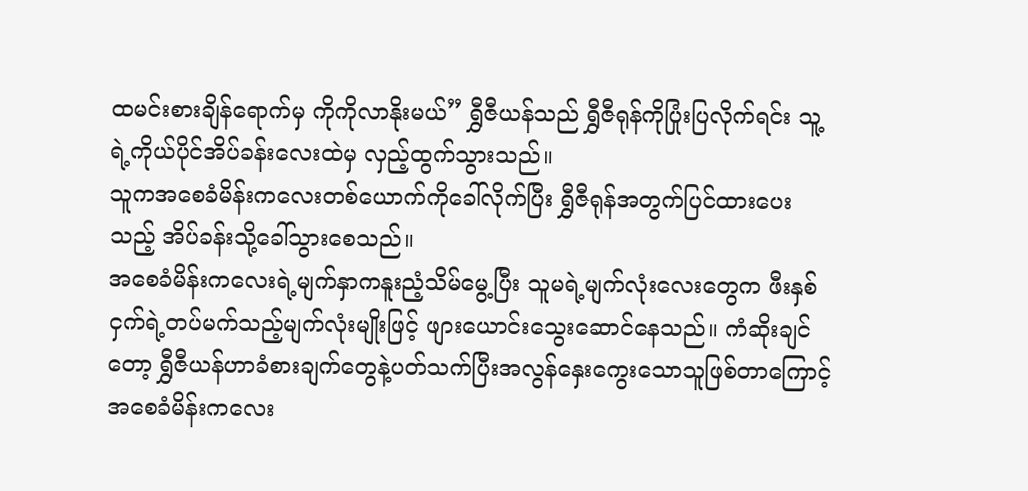ထမင်းစားချိန်ရောက်မှ ကိုကိုလာနိုးမယ်” ရွှီဇီယန်သည် ရွှီဇီရုန်ကိုပြုံးပြလိုက်ရင်း သူ့ရဲ့ကိုယ်ပိုင်အိပ်ခန်းလေးထဲမှ လှည့်ထွက်သွားသည်။
သူကအစေခံမိန်းကလေးတစ်ယောက်ကိုခေါ်လိုက်ပြီး ရွှီဇီရုန်အတွက်ပြင်ထားပေးသည့် အိပ်ခန်းသို့ခေါ်သွားစေသည်။
အစေခံမိန်းကလေးရဲ့မျက်နှာကနူးညံ့သိမ်မွေ့ပြီး သူမရဲ့မျက်လုံးလေးတွေက ဖီးနှစ်ငှက်ရဲ့တပ်မက်သည့်မျက်လုံးမျိုးဖြင့် ဖျားယောင်းသွေးဆောင်နေသည်။ ကံဆိုးချင်တော့ ရွှီဇီယန်ဟာခံစားချက်တွေနဲ့ပတ်သက်ပြီးအလွန်နှေးကွေးသောသူဖြစ်တာကြောင့် အစေခံမိန်းကလေး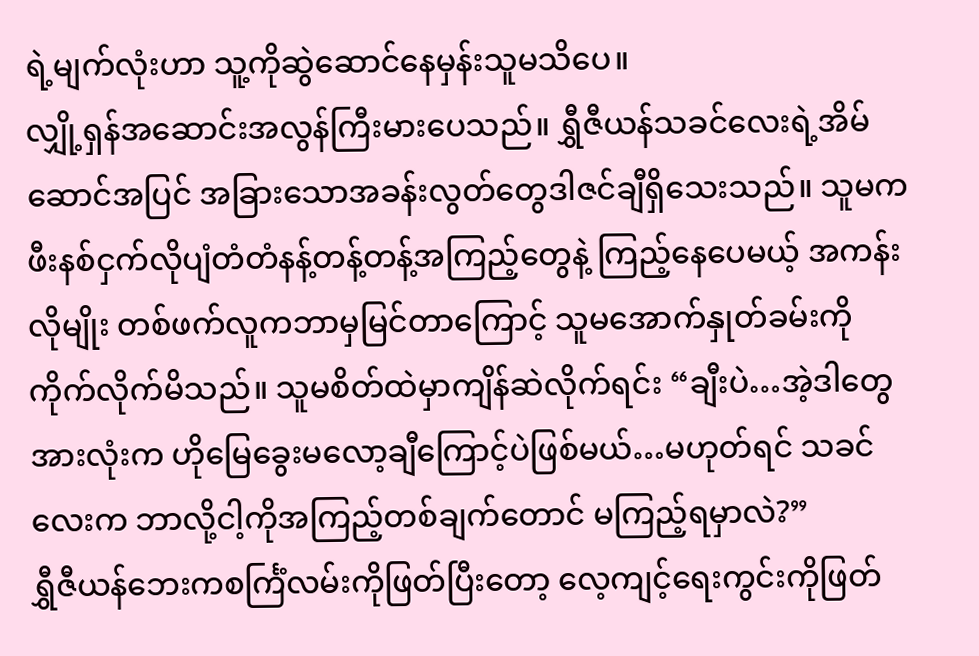ရဲ့မျက်လုံးဟာ သူ့ကိုဆွဲဆောင်နေမှန်းသူမသိပေ။
လျှို့ရှန်အဆောင်းအလွန်ကြီးမားပေသည်။ ရွှီဇီယန်သခင်လေးရဲ့အိမ်ဆောင်အပြင် အခြားသောအခန်းလွတ်တွေဒါဇင်ချီရှိသေးသည်။ သူမကဖီးနစ်ငှက်လိုပျံတံတံနန့်တန့်တန့်အကြည့်တွေနဲ့ ကြည့်နေပေမယ့် အကန်းလိုမျိုး တစ်ဖက်လူကဘာမှမြင်တာကြောင့် သူမအောက်နှုတ်ခမ်းကိုကိုက်လိုက်မိသည်။ သူမစိတ်ထဲမှာကျိန်ဆဲလိုက်ရင်း “ချီးပဲ…အဲ့ဒါတွေအားလုံးက ဟိုမြေခွေးမလော့ချီကြောင့်ပဲဖြစ်မယ်…မဟုတ်ရင် သခင်လေးက ဘာလို့ငါ့ကိုအကြည့်တစ်ချက်တောင် မကြည့်ရမှာလဲ?”
ရွှီဇီယန်ဘေးကစင်္ကြံလမ်းကိုဖြတ်ပြီးတော့ လေ့ကျင့်ရေးကွင်းကိုဖြတ်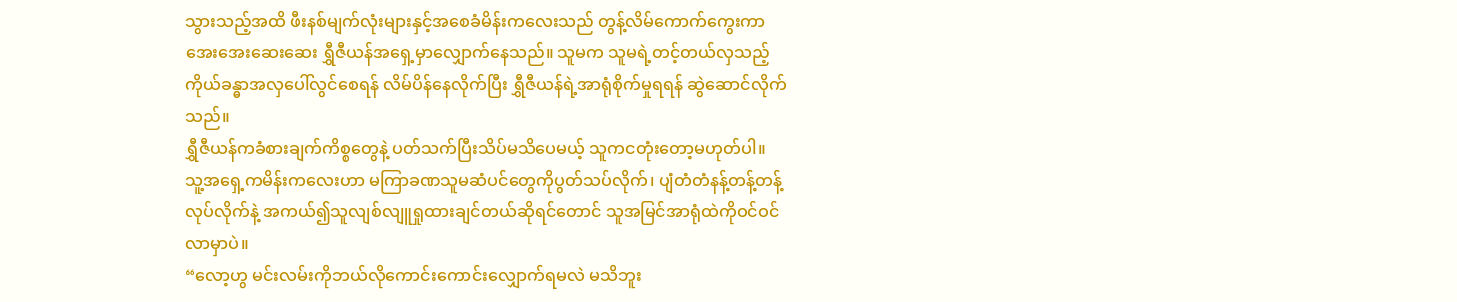သွားသည့်အထိ ဖီးနစ်မျက်လုံးများနှင့်အစေခံမိန်းကလေးသည် တွန့်လိမ်ကောက်ကွေးကာ အေးအေးဆေးဆေး ရွှီဇီယန်အရှေ့မှာလျှောက်နေသည်။ သူမက သူမရဲ့တင့်တယ်လှသည့် ကိုယ်ခန္ဓာအလှပေါ်လွင်စေရန် လိမ်ပိန်နေလိုက်ပြီး ရွှီဇီယန်ရဲ့အာရုံစိုက်မှုရရန် ဆွဲဆောင်လိုက်သည်။
ရွှီဇီယန်ကခံစားချက်ကိစ္စတွေနဲ့ ပတ်သက်ပြီးသိပ်မသိပေမယ့် သူကငတုံးတော့မဟုတ်ပါ။ သူ့အရှေ့ကမိန်းကလေးဟာ မကြာခဏသူမဆံပင်တွေကိုပွတ်သပ်လိုက်၊ ပျံတံတံနန့်တန့်တန့်လုပ်လိုက်နဲ့ အကယ်၍သူလျစ်လျူရှုထားချင်တယ်ဆိုရင်တောင် သူအမြင်အာရုံထဲကိုဝင်ဝင်လာမှာပဲ။
“လော့ဟွ မင်းလမ်းကိုဘယ်လိုကောင်းကောင်းလျှောက်ရမလဲ မသိဘူး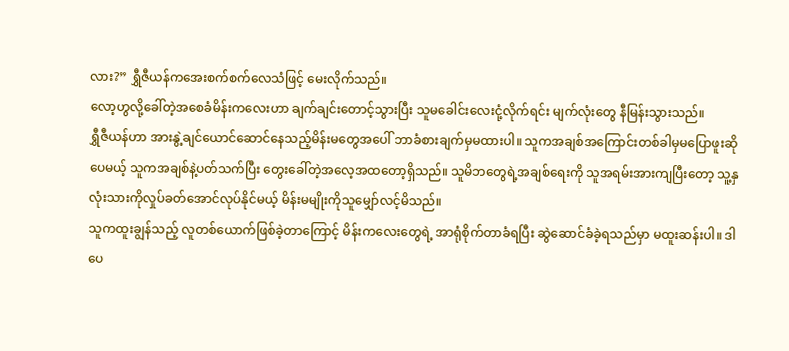လား?” ရွှီဇီယန်ကအေးစက်စက်လေသံဖြင့် မေးလိုက်သည်။
လော့ဟွလို့ခေါ်တဲ့အစေခံမိန်းကလေးဟာ ချက်ချင်းတောင့်သွားပြီး သူမခေါင်းလေးငုံ့လိုက်ရင်း မျက်လုံးတွေ နီမြန်းသွားသည်။
ရွှီဇီယန်ဟာ အားနွဲ့ချင်ယောင်ဆောင်နေသည့်မိန်းမတွေအပေါ် ဘာခံစားချက်မှမထားပါ။ သူကအချစ်အကြောင်းတစ်ခါမှမပြောဖူးဆိုပေမယ့် သူကအချစ်နဲ့ပတ်သက်ပြီး တွေးခေါ်တဲ့အလေ့အထတော့ရှိသည်။ သူမိဘတွေရဲ့အချစ်ရေးကို သူအရမ်းအားကျပြီးတော့ သူ့နှလုံးသားကိုလှုပ်ခတ်အောင်လုပ်နိုင်မယ့် မိန်းမမျိုးကိုသူမျှော်လင့်မိသည်။
သူကထူးချွန်သည့် လူတစ်ယောက်ဖြစ်ခဲ့တာကြောင့် မိန်းကလေးတွေရဲ့ အာရုံစိုက်တာခံရပြီး ဆွဲဆောင်ခံခဲ့ရသည်မှာ မထူးဆန်းပါ။ ဒါပေ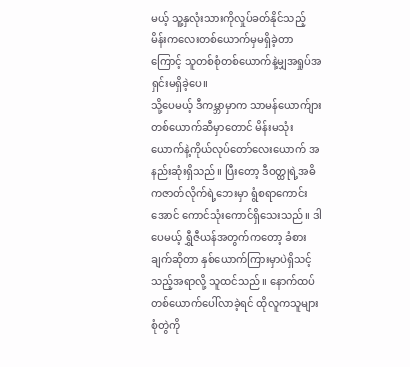မယ့် သူ့နှလုံးသားကိုလှုပ်ခတ်နိုင်သည့် မိန်းကလေးတစ်ယောက်မှမရှိခဲ့တာကြောင့် သူတစ်စုံတစ်ယောက်နဲ့မျှအရှုပ်အရှင်းမရှိခဲ့ပေ။
သို့ပေမယ့် ဒီကမ္ဘာမှာက သာမန်ယောက်ျားတစ်ယောက်ဆီမှာတောင် မိန်းမသုံးယောက်နဲ့ကိုယ်လုပ်တော်လေးယောက် အနည်းဆုံးရှိသည်။ ပြီးတော့ ဒီဝတ္ထုရဲ့အဓိကဇာတ်လိုက်ရဲ့ဘေးမှာ ရွံစရာကောင်းအောင် ကောင်သုံးကောင်ရှိသေးသည်။ ဒါပေမယ့် ရွှီဇီယန်အတွက်ကတော့ ခံစားချက်ဆိုတာ နှစ်ယောက်ကြားမှာပဲရှိသင့်သည့်အရာလို့ သူထင်သည်။ နောက်ထပ်တစ်ယောက်ပေါ်လာခဲ့ရင် ထိုလူကသူများစုံတွဲကို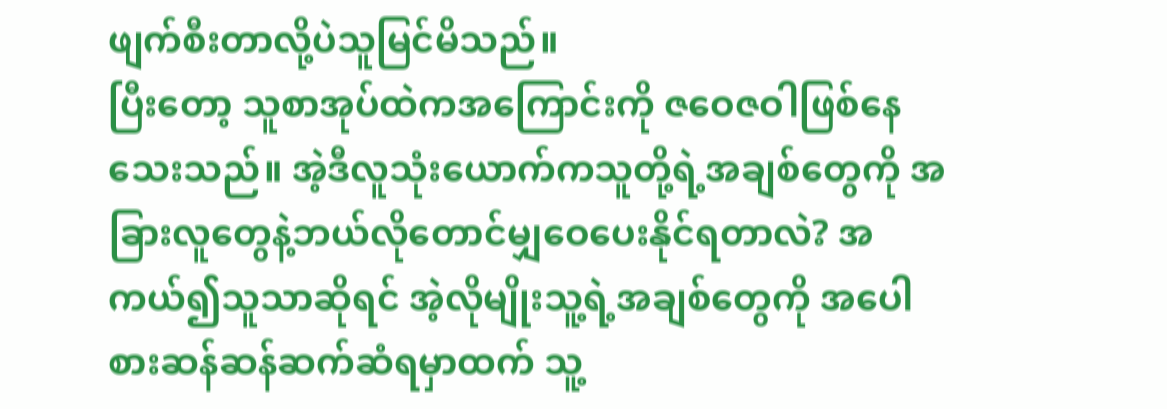ဖျက်စီးတာလို့ပဲသူမြင်မိသည်။
ပြီးတော့ သူစာအုပ်ထဲကအကြောင်းကို ဇဝေဇဝါဖြစ်နေသေးသည်။ အဲ့ဒီလူသုံးယောက်ကသူတို့ရဲ့အချစ်တွေကို အခြားလူတွေနဲ့ဘယ်လိုတောင်မျှဝေပေးနိုင်ရတာလဲ? အကယ်၍သူသာဆိုရင် အဲ့လိုမျိုးသူ့ရဲ့အချစ်တွေကို အပေါစားဆန်ဆန်ဆက်ဆံရမှာထက် သူ့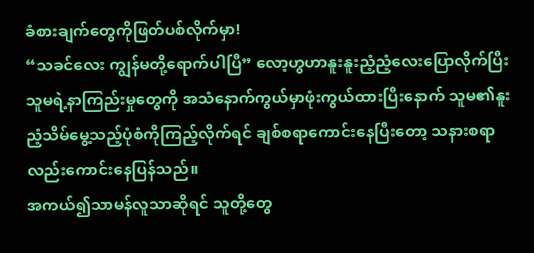ခံစားချက်တွေကိုဖြတ်ပစ်လိုက်မှာ!
“သခင်လေး ကျွန်မတို့ရောက်ပါပြီ” လော့ဟွဟာနူးနူးညံ့ညံ့လေးပြောလိုက်ပြီး သူမရဲ့နာကြည်းမှုတွေကို အသံနောက်ကွယ်မှာဖုံးကွယ်ထားပြီးနောက် သူမ၏နူးညံ့သိမ်မွေ့သည့်ပုံစံကိုကြည့်လိုက်ရင် ချစ်စရာကောင်းနေပြီးတော့ သနားစရာလည်းကောင်းနေပြန်သည်။
အကယ်၍သာမန်လူသာဆိုရင် သူတို့တွေ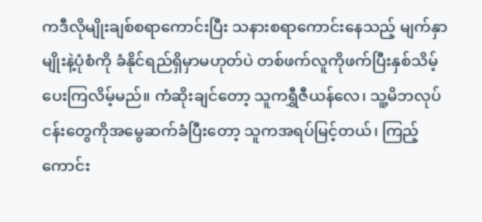ကဒီလိုမျိုးချစ်စရာကောင်းပြီး သနားစရာကောင်းနေသည့် မျက်နှာမျိုးနဲ့ပုံစံကို ခံနိုင်ရည်ရှိမှာမဟုတ်ပဲ တစ်ဖက်လူကိုဖက်ပြီးနှစ်သိမ့်ပေးကြလိမ့်မည်။ ကံဆိုးချင်တော့ သူကရွှီဇီယန်လေ၊ သူ့မိဘလုပ်ငန်းတွေကိုအမွေဆက်ခံပြီးတော့ သူကအရပ်မြင့်တယ်၊ ကြည့်ကောင်း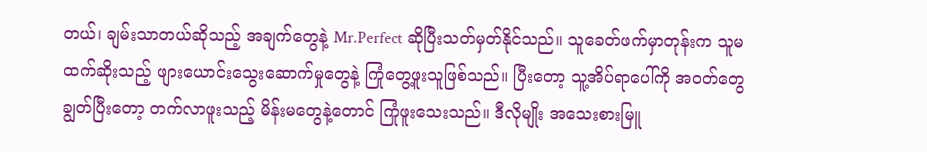တယ်၊ ချမ်းသာတယ်ဆိုသည့် အချက်တွေနဲ့ Mr.Perfect ဆိုပြီးသတ်မှတ်နိုင်သည်။ သူခေတ်ဖက်မှာတုန်းက သူမထက်ဆိုးသည့် ဖျားယောင်းသွေးဆောက်မှုတွေနဲ့ ကြုံတွေ့ဖူးသူဖြစ်သည်။ ပြီးတော့ သူ့အိပ်ရာပေါ်ကို အဝတ်တွေချွတ်ပြီးတော့ တက်လာဖူးသည့် မိန်းမတွေနဲ့တောင် ကြုံဖူးသေးသည်။ ဒီလိုမျိုး အသေးစားမြူ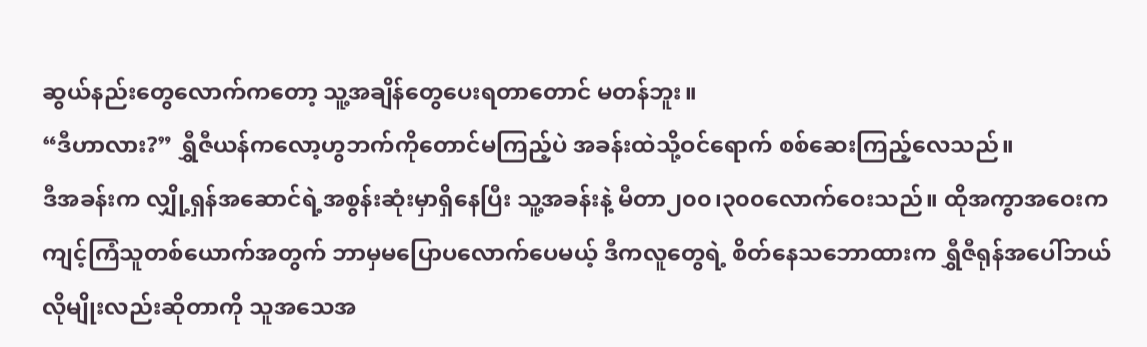ဆွယ်နည်းတွေလောက်ကတော့ သူ့အချိန်တွေပေးရတာတောင် မတန်ဘူး။
“ဒီဟာလား?” ရွှီဇီယန်ကလော့ဟွဘက်ကိုတောင်မကြည့်ပဲ အခန်းထဲသို့ဝင်ရောက် စစ်ဆေးကြည့်လေသည်။
ဒီအခန်းက လျှို့ရှန်အဆောင်ရဲ့အစွန်းဆုံးမှာရှိနေပြီး သူ့အခန်းနဲ့ မီတာ၂၀၀၊၃၀၀လောက်ဝေးသည်။ ထိုအကွာအဝေးက ကျင့်ကြံသူတစ်ယောက်အတွက် ဘာမှမပြောပလောက်ပေမယ့် ဒီကလူတွေရဲ့ စိတ်နေသဘောထားက ရွှီဇီရုန်အပေါ်ဘယ်လိုမျိုးလည်းဆိုတာကို သူအသေအ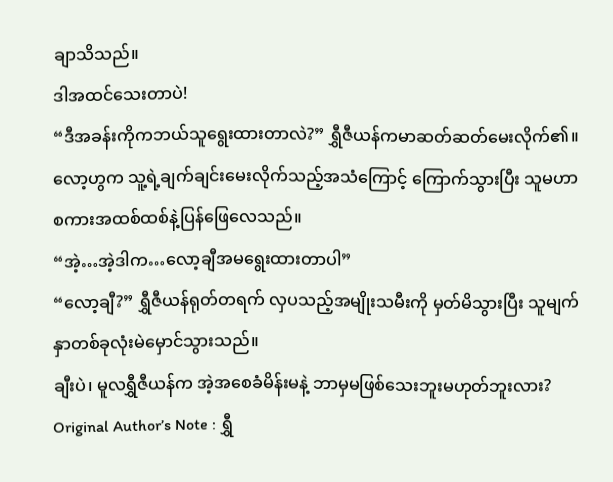ချာသိသည်။
ဒါအထင်သေးတာပဲ!
“ဒီအခန်းကိုကဘယ်သူရွေးထားတာလဲ?” ရွှီဇီယန်ကမာဆတ်ဆတ်မေးလိုက်၏။
လော့ဟွက သူ့ရဲ့ချက်ချင်းမေးလိုက်သည့်အသံကြောင့် ကြောက်သွားပြီး သူမဟာစကားအထစ်ထစ်နဲ့ပြန်ဖြေလေသည်။
“အဲ့…အဲ့ဒါက…လော့ချီအမရွေးထားတာပါ”
“လော့ချီ?” ရွှီဇီယန်ရုတ်တရက် လှပသည့်အမျိုးသမီးကို မှတ်မိသွားပြီး သူမျက်နှာတစ်ခုလုံးမဲမှောင်သွားသည်။
ချီးပဲ၊ မူလရွှီဇီယန်က အဲ့အစေခံမိန်းမနဲ့ ဘာမှမဖြစ်သေးဘူးမဟုတ်ဘူးလား?
Original Author’s Note : ရွှီ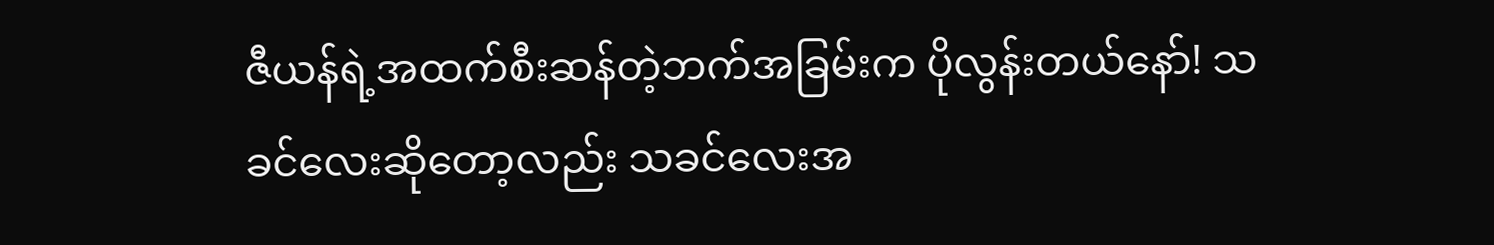ဇီယန်ရဲ့အထက်စီးဆန်တဲ့ဘက်အခြမ်းက ပိုလွန်းတယ်နော်! သခင်လေးဆိုတော့လည်း သခင်လေးအ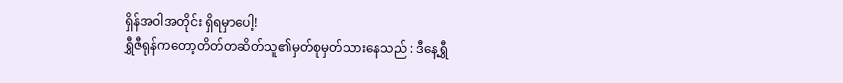ရှိန်အဝါအတိုင်း ရှိရမှာပေါ့!
ရွှီဇီရုန်ကတော့တိတ်တဆိတ်သူ၏မှတ်စုမှတ်သားနေသည် : ဒီနေ့ရွှီ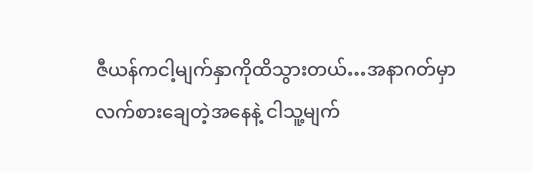ဇီယန်ကငါ့မျက်နှာကိုထိသွားတယ်…အနာဂတ်မှာ လက်စားချေတဲ့အနေနဲ့ ငါသူ့မျက်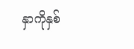နှာကိုနှစ်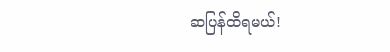ဆပြန်ထိရမယ်!